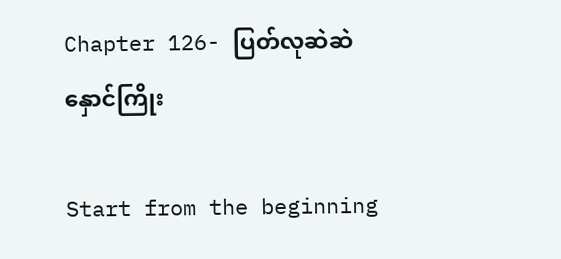Chapter 126- ပြတ်လုဆဲဆဲ နှောင်ကြိုး

Start from the beginning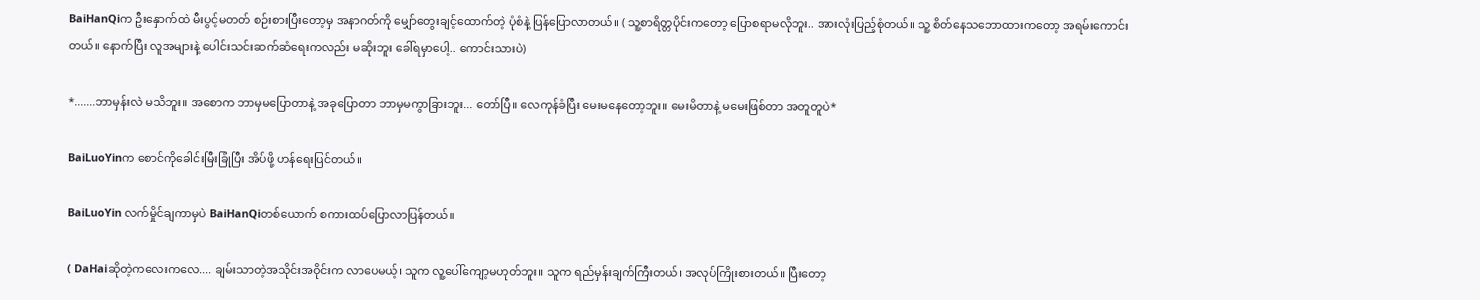BaiHanQiက ဦးနှောက်ထဲ မီးပွင့်မတတ် စဉ်းစားပြီးတော့မှ အနာဂတ်ကို မျှော်တွေးချင့်ထောက်တဲ့ ပုံစံနဲ့ ပြန်ပြောလာတယ်။ ( သူ့စာရိတ္တပိုင်းကတော့ ပြောစရာမလိုဘူး.. အားလုံးပြည့်စုံတယ်။ သူ့ စိတ်နေသဘောထားကတော့ အရမ်းကောင်းတယ်။ နောက်ပြီး လူအများနဲ့ ပေါင်းသင်းဆက်ဆံရေးကလည်း မဆိုးဘူး ခေါ်ရမှာပေါ့.. ကောင်းသားပဲ)

*.......ဘာမှန်းလဲ မသိဘူး။ အစောက ဘာမှမပြောတာနဲ့ အခုပြောတာ ဘာမှမကွာခြားဘူး... တော်ပြီ။ လေကုန်ခံပြီး မေးမနေတော့ဘူး။ မေးမိတာနဲ့ မမေးဖြစ်တာ အတူတူပဲ*

BaiLuoYinက စောင်ကိုခေါင်းမြီးခြုံပြီး အိပ်ဖို့ ဟန်ရေးပြင်တယ်။

BaiLuoYin လက်မှိုင်ချကာမှပဲ BaiHanQiတစ်ယောက် စကားထပ်ပြောလာပြန်တယ်။

( DaHaiဆိုတဲ့ကလေးကလေ.... ချမ်းသာတဲ့အသိုင်းအဝိုင်းက လာပေမယ့်၊ သူက လူ့ပေါ်ကျော့မဟုတ်ဘူး။ သူက ရည်မှန်းချက်ကြီးတယ်၊ အလုပ်ကြိုးစားတယ်။ ပြီးတော့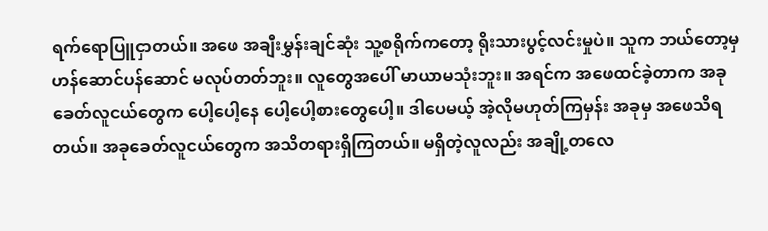ရက်ရောပြူငှာတယ်။ အဖေ အချီးမွှန်းချင်ဆုံး သူ့စရိုက်ကတော့ ရိုးသားပွင့်လင်းမှုပဲ။ သူက ဘယ်တော့မှ ဟန်ဆောင်ပန်ဆောင် မလုပ်တတ်ဘူး။ လူတွေအပေါ် မာယာမသုံးဘူး။ အရင်က အဖေထင်ခဲ့တာက အခုခေတ်လူငယ်တွေက ပေါ့ပေါ့နေ ပေါ့ပေါ့စားတွေပေါ့။ ဒါပေမယ့် အဲ့လိုမဟုတ်ကြမှန်း အခုမှ အဖေသိရတယ်။ အခုခေတ်လူငယ်တွေက အသိတရားရှိကြတယ်။ မရှိတဲ့လူလည်း အချို့တလေ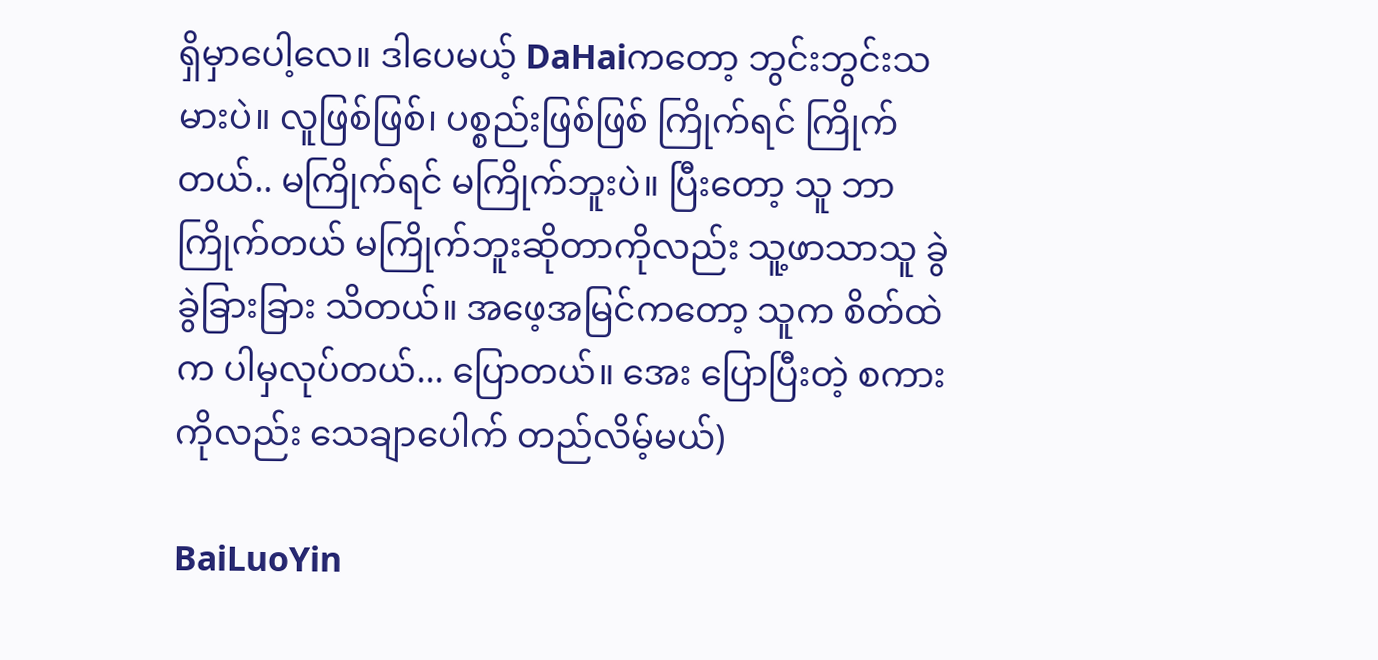ရှိမှာပေါ့လေ။ ဒါပေမယ့် DaHaiကတော့ ဘွင်းဘွင်းသမားပဲ။ လူဖြစ်ဖြစ်၊ ပစ္စည်းဖြစ်ဖြစ် ကြိုက်ရင် ကြိုက်တယ်.. မကြိုက်ရင် မကြိုက်ဘူးပဲ။ ပြီးတော့ သူ ဘာကြိုက်တယ် မကြိုက်ဘူးဆိုတာကိုလည်း သူ့ဖာသာသူ ခွဲခွဲခြားခြား သိတယ်။ အဖေ့အမြင်ကတော့ သူက စိတ်ထဲက ပါမှလုပ်တယ်... ပြောတယ်။ အေး ပြောပြီးတဲ့ စကားကိုလည်း သေချာပေါက် တည်လိမ့်မယ်)

BaiLuoYin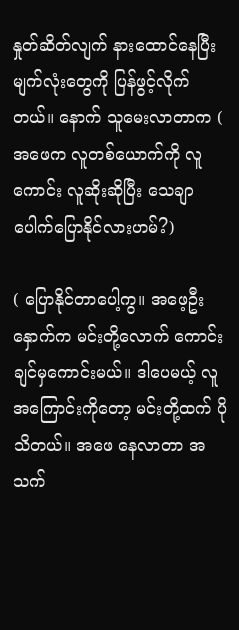နှုတ်ဆိတ်လျက် နားထောင်နေပြီး မျက်လုံးတွေကို ပြန်ဖွင့်လိုက်တယ်။ နောက် သူမေးလာတာက ( အဖေက လူတစ်ယောက်ကို လူကောင်း လူဆိုးဆိုပြီး သေချာပေါက်ပြောနိုင်လားဟမ်?)

( ပြောနိုင်တာပေါ့ကွ။ အဖေ့ဦးနှောက်က မင်းတို့လောက် ကောင်းချင်မှကောင်းမယ်။ ဒါပေမယ့် လူအကြောင်းကိုတော့ မင်းတို့ထက် ပိုသိတယ်။ အဖေ နေလာတာ အသက်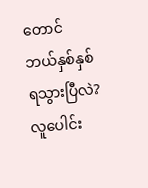တောင် ဘယ်နှစ်နှစ်ရသွားပြီလဲ? လူပေါင်း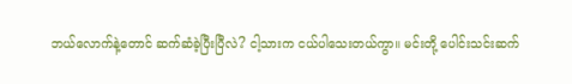ဘယ်လောက်နဲ့တောင် ဆက်ဆံခဲ့ပြီးပြီလဲ? ငါ့သားက ငယ်ပါသေးတယ်ကွာ။ မင်းတို့ ပေါင်းသင်းဆက်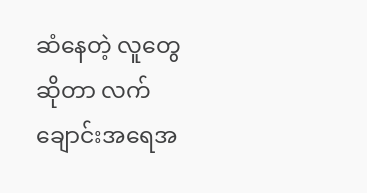ဆံနေတဲ့ လူတွေဆိုတာ လက်ချောင်းအရေအ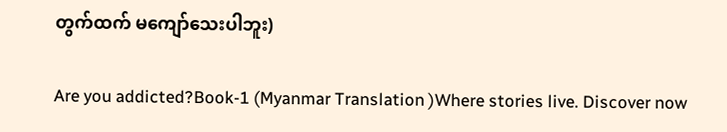တွက်ထက် မကျော်သေးပါဘူး)

Are you addicted?Book-1 (Myanmar Translation )Where stories live. Discover now